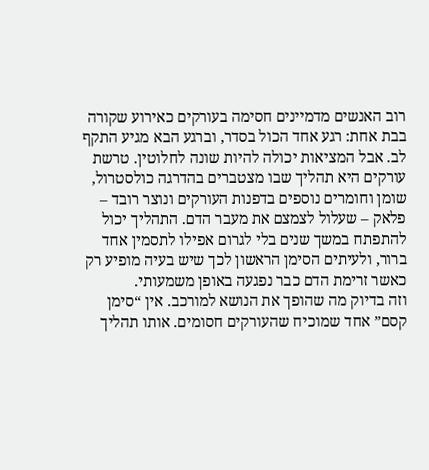רוב האנשים מדמיינים חסימה בעורקים כאירוע שקורה בבת אחת: רגע אחד הכול בסדר, וברגע הבא מגיע התקף לב. אבל המציאות יכולה להיות שונה לחלוטין. טרשת עורקים היא תהליך שבו מצטברים בהדרגה כולסטרול, שומן וחומרים נוספים בדפנות העורקים ונוצר רובד – פלאק – שעלול לצמצם את מעבר הדם. התהליך יכול להתפתח במשך שנים בלי לגרום אפילו לתסמין אחד ברור, ולעיתים הסימן הראשון לכך שיש בעיה מופיע רק כאשר זרימת הדם כבר נפגעה באופן משמעותי.
וזה בדיוק מה שהופך את הנושא למורכב. אין “סימן קסם” אחד שמוכיח שהעורקים חסומים. אותו תהליך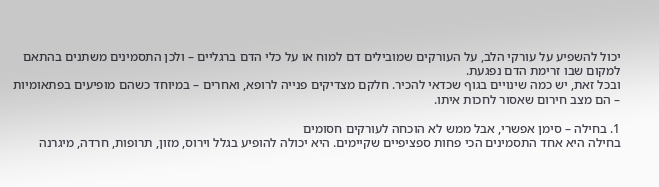יכול להשפיע על עורקי הלב, על העורקים שמובילים דם למוח או על כלי הדם ברגליים – ולכן התסמינים משתנים בהתאם למקום שבו זרימת הדם נפגעת.
ובכל זאת, יש כמה שינויים בגוף שכדאי להכיר. חלקם מצדיקים פנייה לרופא, ואחרים – במיוחד כשהם מופיעים בפתאומיות – הם מצב חירום שאסור לחכות איתו.

1. בחילה – סימן אפשרי, אבל ממש לא הוכחה לעורקים חסומים
בחילה היא אחד התסמינים הכי פחות ספציפיים שקיימים. היא יכולה להופיע בגלל וירוס, מזון, תרופות, חרדה, מיגרנה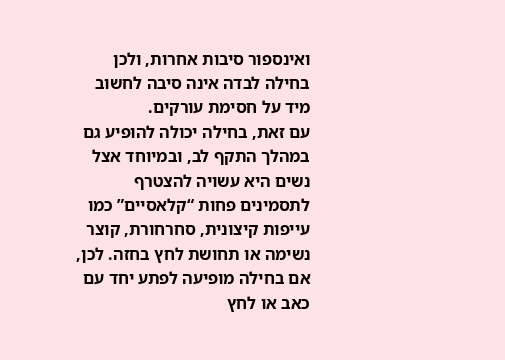ואינספור סיבות אחרות, ולכן בחילה לבדה אינה סיבה לחשוב מיד על חסימת עורקים.
עם זאת, בחילה יכולה להופיע גם במהלך התקף לב, ובמיוחד אצל נשים היא עשויה להצטרף לתסמינים פחות “קלאסיים” כמו עייפות קיצונית, סחרחורת, קוצר נשימה או תחושת לחץ בחזה. לכן, אם בחילה מופיעה לפתע יחד עם כאב או לחץ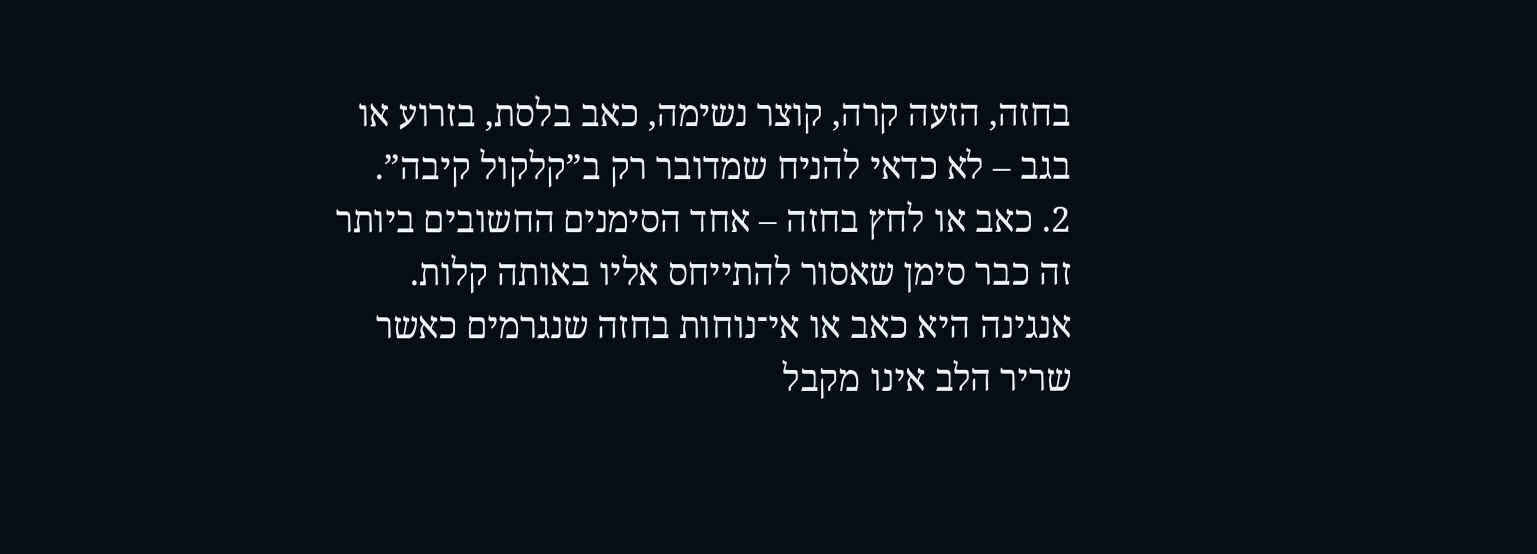בחזה, הזעה קרה, קוצר נשימה, כאב בלסת, בזרוע או בגב – לא כדאי להניח שמדובר רק ב”קלקול קיבה”.
2. כאב או לחץ בחזה – אחד הסימנים החשובים ביותר
זה כבר סימן שאסור להתייחס אליו באותה קלות. אנגינה היא כאב או אי־נוחות בחזה שנגרמים כאשר שריר הלב אינו מקבל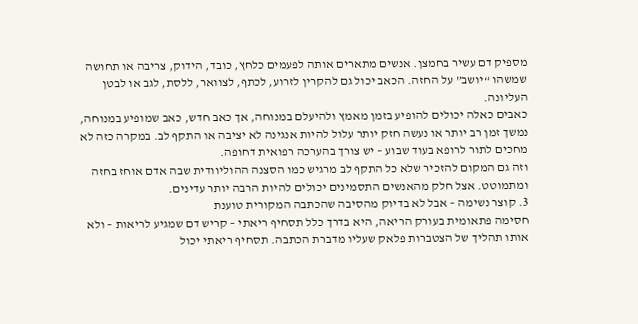מספיק דם עשיר בחמצן. אנשים מתארים אותה לפעמים כלחץ, כובד, הידוק, צריבה או תחושה שמשהו “יושב” על החזה. הכאב יכול גם להקרין לזרוע, לכתף, לצוואר, ללסת, לגב או לבטן העליונה.
כאבים כאלה יכולים להופיע בזמן מאמץ ולהיעלם במנוחה, אך כאב חדש, כאב שמופיע במנוחה, נמשך זמן רב יותר או נעשה חזק יותר עלול להיות אנגינה לא יציבה או התקף לב. במקרה כזה לא מחכים לתור לרופא בעוד שבוע – יש צורך בהערכה רפואית דחופה.
וזה גם המקום להזכיר שלא כל התקף לב מרגיש כמו הסצנה ההוליוודית שבה אדם אוחז בחזה ומתמוטט. אצל חלק מהאנשים התסמינים יכולים להיות הרבה יותר עדינים.
3. קוצר נשימה – אבל לא בדיוק מהסיבה שהכתבה המקורית טוענת
חסימה פתאומית בעורק הריאה, היא בדרך כלל תסחיף ריאתי – קריש דם שמגיע לריאות – ולא אותו תהליך של הצטברות פלאק שעליו מדברת הכתבה. תסחיף ריאתי יכול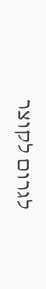לגרום לקוצר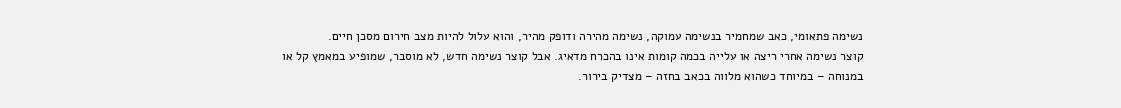נשימה פתאומי, כאב שמחמיר בנשימה עמוקה, נשימה מהירה ודופק מהיר, והוא עלול להיות מצב חירום מסכן חיים.
קוצר נשימה אחרי ריצה או עלייה בכמה קומות אינו בהכרח מדאיג. אבל קוצר נשימה חדש, לא מוסבר, שמופיע במאמץ קל או במנוחה – במיוחד כשהוא מלווה בכאב בחזה – מצדיק בירור.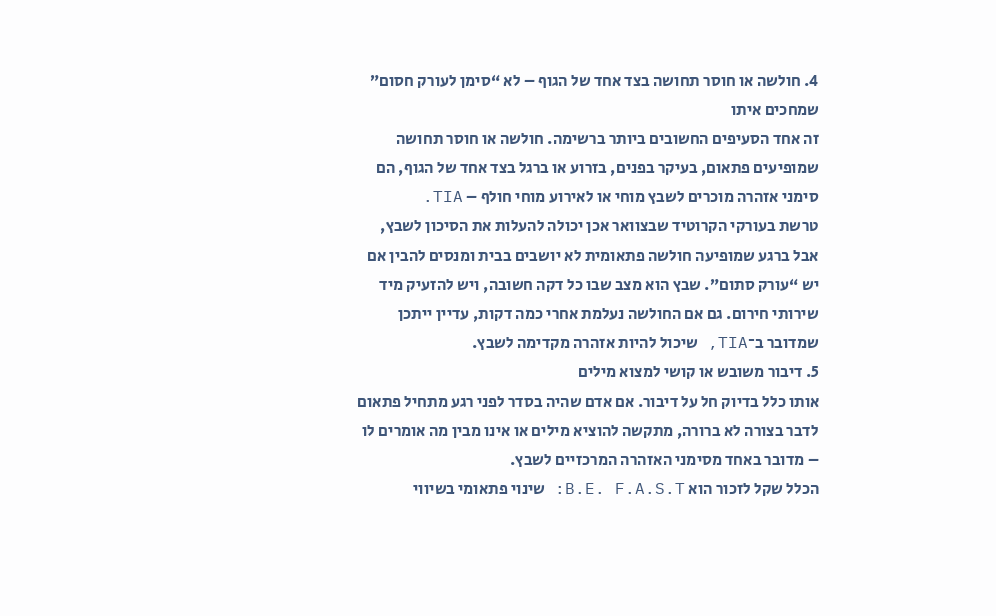4. חולשה או חוסר תחושה בצד אחד של הגוף – לא “סימן לעורק חסום” שמחכים איתו
זה אחד הסעיפים החשובים ביותר ברשימה. חולשה או חוסר תחושה שמופיעים פתאום, בעיקר בפנים, בזרוע או ברגל בצד אחד של הגוף, הם סימני אזהרה מוכרים לשבץ מוחי או לאירוע מוחי חולף – TIA.
טרשת בעורקי הקרוטיד שבצוואר אכן יכולה להעלות את הסיכון לשבץ, אבל ברגע שמופיעה חולשה פתאומית לא יושבים בבית ומנסים להבין אם יש “עורק סתום”. שבץ הוא מצב שבו כל דקה חשובה, ויש להזעיק מיד שירותי חירום. גם אם החולשה נעלמת אחרי כמה דקות, עדיין ייתכן שמדובר ב־TIA, שיכול להיות אזהרה מקדימה לשבץ.
5. דיבור משובש או קושי למצוא מילים
אותו כלל בדיוק חל על דיבור. אם אדם שהיה בסדר לפני רגע מתחיל פתאום לדבר בצורה לא ברורה, מתקשה להוציא מילים או אינו מבין מה אומרים לו – מדובר באחד מסימני האזהרה המרכזיים לשבץ.
הכלל שקל לזכור הוא B.E. F.A.S.T: שינוי פתאומי בשיווי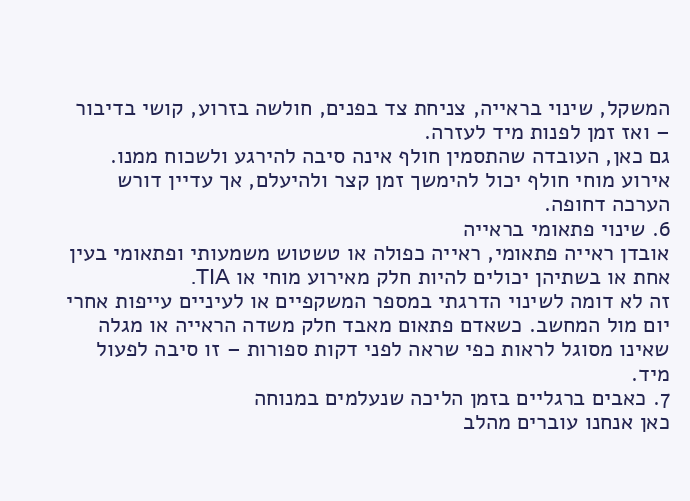המשקל, שינוי בראייה, צניחת צד בפנים, חולשה בזרוע, קושי בדיבור – ואז זמן לפנות מיד לעזרה.
גם כאן, העובדה שהתסמין חולף אינה סיבה להירגע ולשכוח ממנו. אירוע מוחי חולף יכול להימשך זמן קצר ולהיעלם, אך עדיין דורש הערכה דחופה.
6. שינוי פתאומי בראייה
אובדן ראייה פתאומי, ראייה כפולה או טשטוש משמעותי ופתאומי בעין אחת או בשתיהן יכולים להיות חלק מאירוע מוחי או TIA.
זה לא דומה לשינוי הדרגתי במספר המשקפיים או לעיניים עייפות אחרי יום מול המחשב. כשאדם פתאום מאבד חלק משדה הראייה או מגלה שאינו מסוגל לראות כפי שראה לפני דקות ספורות – זו סיבה לפעול מיד.
7. כאבים ברגליים בזמן הליכה שנעלמים במנוחה
כאן אנחנו עוברים מהלב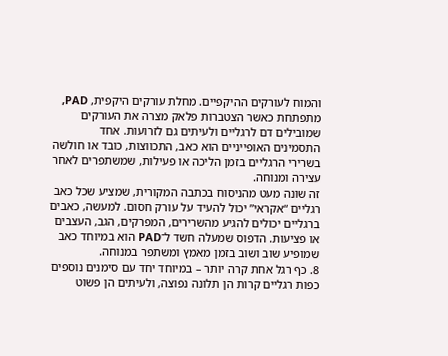והמוח לעורקים ההיקפיים. מחלת עורקים היקפית, PAD, מתפתחת כאשר הצטברות פלאק מצרה את העורקים שמובילים דם לרגליים ולעיתים גם לזרועות. אחד התסמינים האופייניים הוא כאב, התכווצות, כובד או חולשה בשרירי הרגליים בזמן הליכה או פעילות, שמשתפרים לאחר עצירה ומנוחה.
זה שונה מעט מהניסוח בכתבה המקורית, שמציע שכל כאב רגליים “אקראי” יכול להעיד על עורק חסום. למעשה, כאבים ברגליים יכולים להגיע מהשרירים, המפרקים, הגב, העצבים או פציעות. הדפוס שמעלה חשד ל־PAD הוא במיוחד כאב שמופיע שוב ושוב בזמן מאמץ ומשתפר במנוחה.
8. כף רגל אחת קרה יותר – במיוחד יחד עם סימנים נוספים
כפות רגליים קרות הן תלונה נפוצה, ולעיתים הן פשוט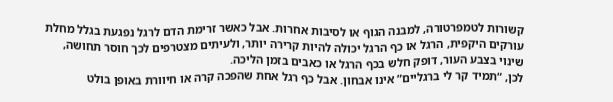קשורות לטמפרטורה, למבנה הגוף או לסיבות אחרות. אבל כאשר זרימת הדם לרגל נפגעת בגלל מחלת עורקים היקפית, הרגל או כף הרגל יכולה להיות קרירה יותר, ולעיתים מצטרפים לכך חוסר תחושה, שינוי בצבע העור, דופק חלש בכף הרגל או כאבים בזמן הליכה.
לכן, “תמיד קר לי ברגליים” אינו אבחון. אבל כף רגל אחת שהפכה קרה או חיוורת באופן בולט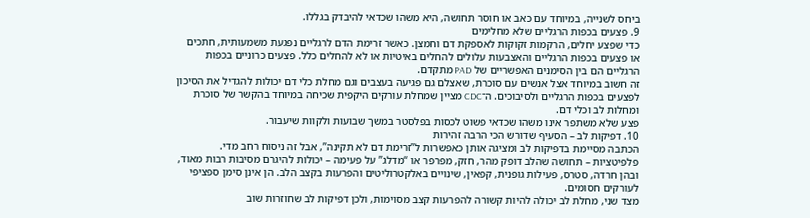ביחס לשנייה, במיוחד עם כאב או חוסר תחושה, היא משהו שכדאי להיבדק בגללו.
9. פצעים בכפות הרגליים שלא מחלימים
כדי שפצע יחלים, הרקמות זקוקות לאספקת דם וחמצן. כאשר זרימת הדם לרגליים נפגעת משמעותית, חתכים או פצעים בכפות הרגליים והאצבעות עלולים להחלים באיטיות או לא להחלים כלל. פצעים כרוניים בכפות הרגליים הם בין הסימנים האפשריים של PAD מתקדם.
זה חשוב במיוחד אצל אנשים עם סוכרת, שאצלם גם פגיעה בעצבים וגם מחלת כלי דם יכולות להגדיל את הסיכון לפצעים בכפות הרגליים ולסיבוכים. ה־CDC מציין שמחלת עורקים היקפית שכיחה במיוחד בהקשר של סוכרת ומחלות לב וכלי דם.
פצע שלא משתפר אינו משהו שכדאי פשוט לכסות בפלסטר במשך שבועות ולקוות שיעבור.
10. דפיקות לב – הסעיף שדורש הכי הרבה זהירות
הכתבה מסיימת בדפיקות לב ומציגה אותן כאפשרות ל”זרימת דם לא תקינה”, אבל זה ניסוח רחב מדי. פלפיטציות – תחושה שהלב דופק מהר, חזק, מפרפר או “מדלג” על פעימה – יכולות להיגרם מסיבות רבות מאוד, ובהן חרדה, סטרס, פעילות גופנית, קפאין, שינויים באלקטרוליטים והפרעות בקצב הלב. הן אינן סימן ספציפי לעורקים חסומים.
מצד שני, מחלת לב יכולה להיות קשורה להפרעות קצב מסוימות, ולכן דפיקות לב שחוזרות שוב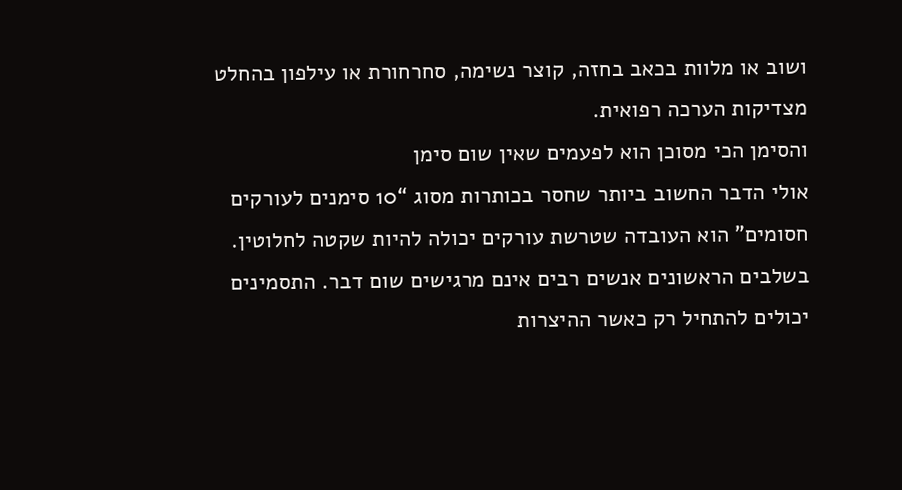ושוב או מלוות בכאב בחזה, קוצר נשימה, סחרחורת או עילפון בהחלט מצדיקות הערכה רפואית.
והסימן הכי מסוכן הוא לפעמים שאין שום סימן
אולי הדבר החשוב ביותר שחסר בכותרות מסוג “10 סימנים לעורקים חסומים” הוא העובדה שטרשת עורקים יכולה להיות שקטה לחלוטין. בשלבים הראשונים אנשים רבים אינם מרגישים שום דבר. התסמינים יכולים להתחיל רק כאשר ההיצרות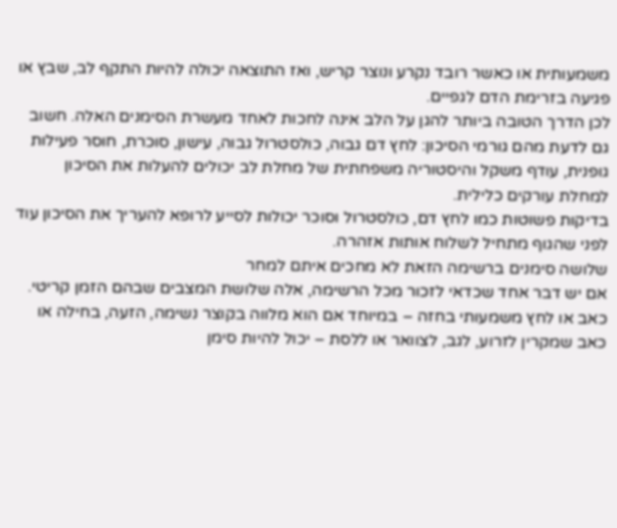משמעותית או כאשר רובד נקרע ונוצר קריש, ואז התוצאה יכולה להיות התקף לב, שבץ או פגיעה בזרימת הדם לגפיים.
לכן הדרך הטובה ביותר להגן על הלב אינה לחכות לאחד מעשרת הסימנים האלה. חשוב גם לדעת מהם גורמי הסיכון: לחץ דם גבוה, כולסטרול גבוה, עישון, סוכרת, חוסר פעילות גופנית, עודף משקל והיסטוריה משפחתית של מחלת לב יכולים להעלות את הסיכון למחלת עורקים כלילית.
בדיקות פשוטות כמו לחץ דם, כולסטרול וסוכר יכולות לסייע לרופא להעריך את הסיכון עוד לפני שהגוף מתחיל לשלוח אותות אזהרה.
שלושה סימנים ברשימה הזאת לא מחכים איתם למחר
אם יש דבר אחד שכדאי לזכור מכל הרשימה, אלה שלושת המצבים שבהם הזמן קריטי.
כאב או לחץ משמעותי בחזה – במיוחד אם הוא מלווה בקוצר נשימה, הזעה, בחילה או כאב שמקרין לזרוע, לגב, לצוואר או ללסת – יכול להיות סימן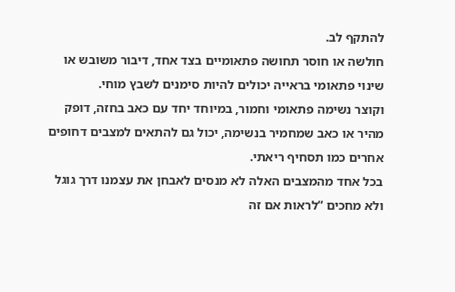להתקף לב.
חולשה או חוסר תחושה פתאומיים בצד אחד, דיבור משובש או שינוי פתאומי בראייה יכולים להיות סימנים לשבץ מוחי.
וקוצר נשימה פתאומי וחמור, במיוחד יחד עם כאב בחזה, דופק מהיר או כאב שמחמיר בנשימה, יכול גם להתאים למצבים דחופים אחרים כמו תסחיף ריאתי.
בכל אחד מהמצבים האלה לא מנסים לאבחן את עצמנו דרך גוגל ולא מחכים “לראות אם זה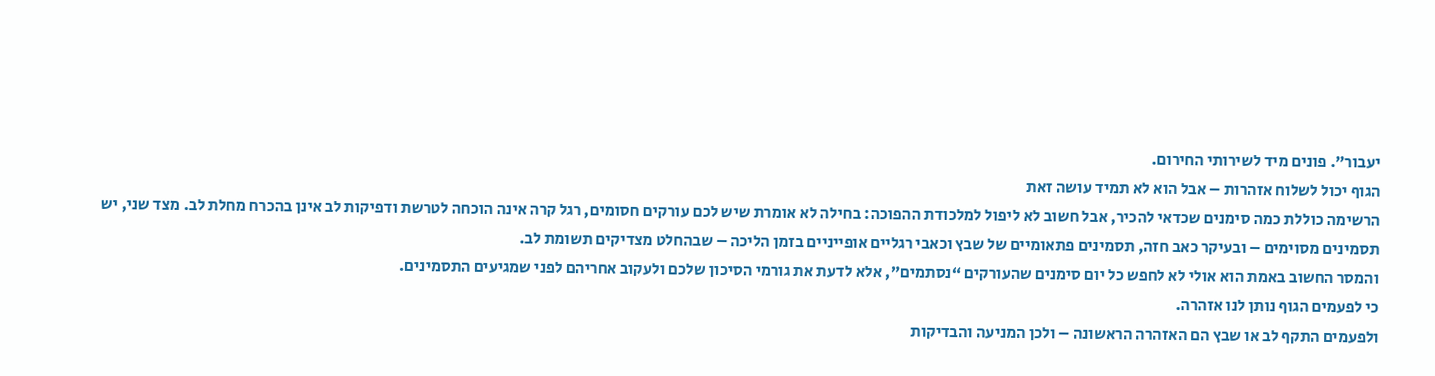יעבור”. פונים מיד לשירותי החירום.
הגוף יכול לשלוח אזהרות – אבל הוא לא תמיד עושה זאת
הרשימה כוללת כמה סימנים שכדאי להכיר, אבל חשוב לא ליפול למלכודת ההפוכה: בחילה לא אומרת שיש לכם עורקים חסומים, רגל קרה אינה הוכחה לטרשת ודפיקות לב אינן בהכרח מחלת לב. מצד שני, יש תסמינים מסוימים – ובעיקר כאב חזה, תסמינים פתאומיים של שבץ וכאבי רגליים אופייניים בזמן הליכה – שבהחלט מצדיקים תשומת לב.
והמסר החשוב באמת הוא אולי לא לחפש כל יום סימנים שהעורקים “נסתמים”, אלא לדעת את גורמי הסיכון שלכם ולעקוב אחריהם לפני שמגיעים התסמינים.
כי לפעמים הגוף נותן לנו אזהרה.
ולפעמים התקף לב או שבץ הם האזהרה הראשונה – ולכן המניעה והבדיקות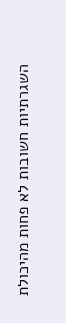השגרתיות חשובות לא פחות מהיכולת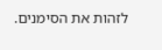לזהות את הסימנים.